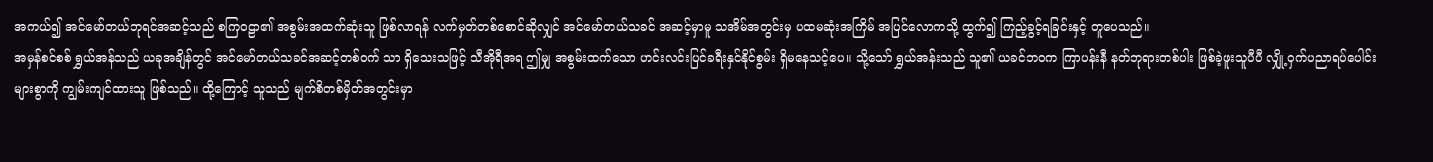အကယ်၍ အင်မော်တယ်ဘုရင်အဆင့်သည် စကြဝဠာ၏ အစွမ်းအထက်ဆုံးသူ ဖြစ်လာရန် လက်မှတ်တစ်စောင်ဆိုလျှင် အင်မော်တယ်သခင် အဆင့်မှာမူ သအိမ်အတွင်းမှ ပထမဆုံးအကြိမ် အပြင်လောကသို့ ထွက်၍ ကြည့်ခွင့်ရခြင်းနှင့် တူပေသည်။
အမှန်စင်စစ် ရွှယ်အန်သည် ယခုအချိန်တွင် အင်မော်တယ်သခင်အဆင့်တစ်ဝက် သာ ရှိသေးသဖြင့် သီအိုရီအရ ဤမျှ အစွမ်းထက်သော ဟင်းလင်းပြင်ခရီးနှင်နိုင်စွမ်း ရှိမနေသင့်ပေ။ သို့သော် ရွှယ်အန်းသည် သူ၏ ယခင်ဘဝက ကြာပန်းနီ နတ်ဘုရားတစ်ပါး ဖြစ်ခဲ့ဖူးသူပီပီ လျှို့ဝှက်ပညာရပ်ပေါင်းများစွာကို ကျွမ်းကျင်ထားသူ ဖြစ်သည်။ ထို့ကြောင့် သူသည် မျက်စိတစ်မှိတ်အတွင်းမှာ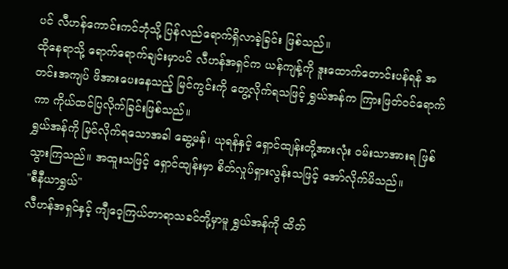ပင် လီဟန်ကောင်းကင်ဘုံသို့ ပြန်လည်ရောက်ရှိလာခဲ့ခြင်း ဖြစ်သည်။
ထိုနေရာသို့ ရောက်ရောက်ချင်းမှာပင် လီဟန်အရှင်က ယန်ကျန့်ကို ဒူးထောက်တောင်းပန်ရန် အတင်းအကျပ် ဖိအားပေးနေသည့် မြင်ကွင်းကို တွေ့လိုက်ရသဖြင့် ရွှယ်အန်က ကြားဖြတ်ဝင်ရောက်ကာ ကိုယ်ထင်ပြလိုက်ခြင်းဖြစ်သည်။
ရွှယ်အန်ကို မြင်လိုက်ရသောအခါ ဆွေ့မန်၊ ယုရန်နှင့် ရှောင်ထျန်းတို့အားလုံး ဝမ်းသာအားရ ဖြစ်သွားကြသည်။ အထူးသဖြင့် ရှောင်ထျန်းမှာ စိတ်လှုပ်ရှားလွန်းသဖြင့် အော်လိုက်မိသည်။
"စီနီယာရွှယ်"
လီဟန်အရှင်နှင့် ကျီဝေ့ကြယ်တာရာသခင်တို့မှာမူ ရွှယ်အန်ကို ထိတ်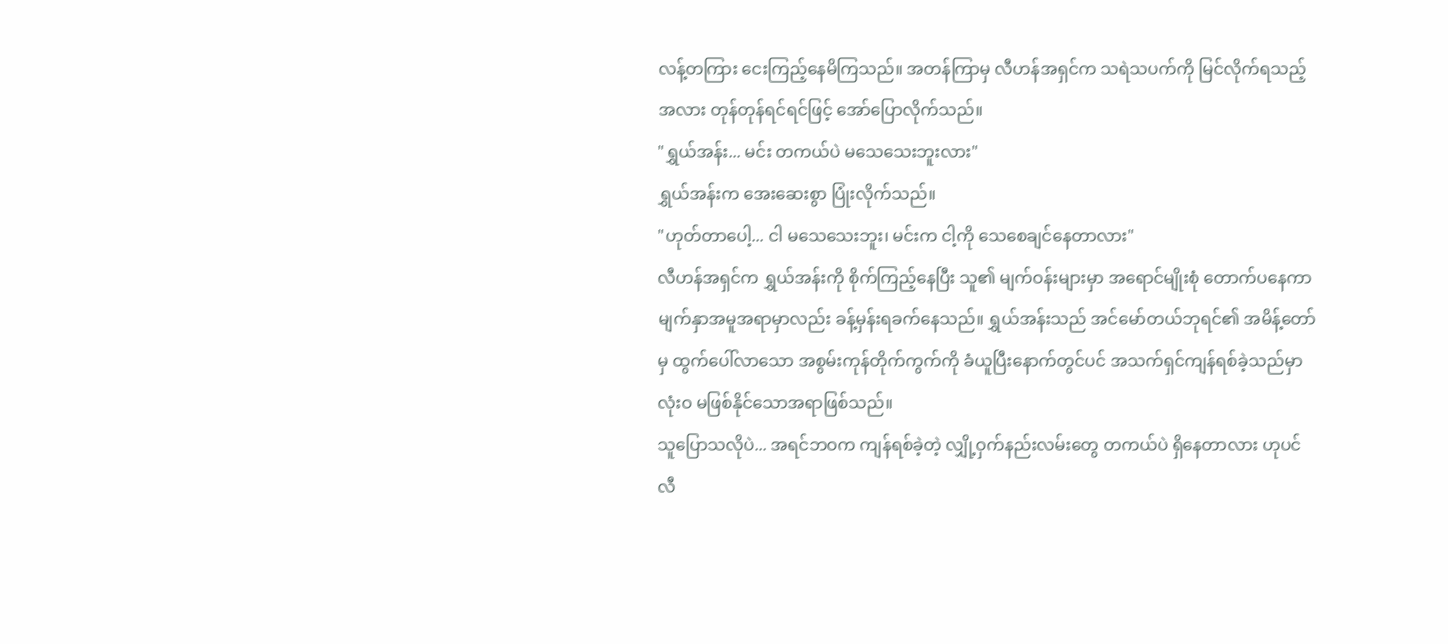လန့်တကြား ငေးကြည့်နေမိကြသည်။ အတန်ကြာမှ လီဟန်အရှင်က သရဲသပက်ကို မြင်လိုက်ရသည့်အလား တုန်တုန်ရင်ရင်ဖြင့် အော်ပြောလိုက်သည်။
"ရွှယ်အန်း... မင်း တကယ်ပဲ မသေသေးဘူးလား"
ရွှယ်အန်းက အေးဆေးစွာ ပြုံးလိုက်သည်။
"ဟုတ်တာပေါ့... ငါ မသေသေးဘူး၊ မင်းက ငါ့ကို သေစေချင်နေတာလား"
လီဟန်အရှင်က ရွှယ်အန်းကို စိုက်ကြည့်နေပြီး သူ၏ မျက်ဝန်းများမှာ အရောင်မျိုးစုံ တောက်ပနေကာ မျက်နှာအမူအရာမှာလည်း ခန့်မှန်းရခက်နေသည်။ ရွှယ်အန်းသည် အင်မော်တယ်ဘုရင်၏ အမိန့်တော်မှ ထွက်ပေါ်လာသော အစွမ်းကုန်တိုက်ကွက်ကို ခံယူပြီးနောက်တွင်ပင် အသက်ရှင်ကျန်ရစ်ခဲ့သည်မှာ လုံးဝ မဖြစ်နိုင်သောအရာဖြစ်သည်။
သူပြောသလိုပဲ... အရင်ဘဝက ကျန်ရစ်ခဲ့တဲ့ လျှို့ဝှက်နည်းလမ်းတွေ တကယ်ပဲ ရှိနေတာလား ဟုပင် လီ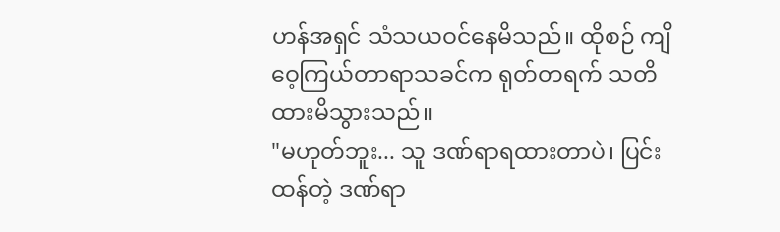ဟန်အရှင် သံသယဝင်နေမိသည်။ ထိုစဉ် ကျိဝေ့ကြယ်တာရာသခင်က ရုတ်တရက် သတိထားမိသွားသည်။
"မဟုတ်ဘူး... သူ ဒဏ်ရာရထားတာပဲ၊ ပြင်းထန်တဲ့ ဒဏ်ရာ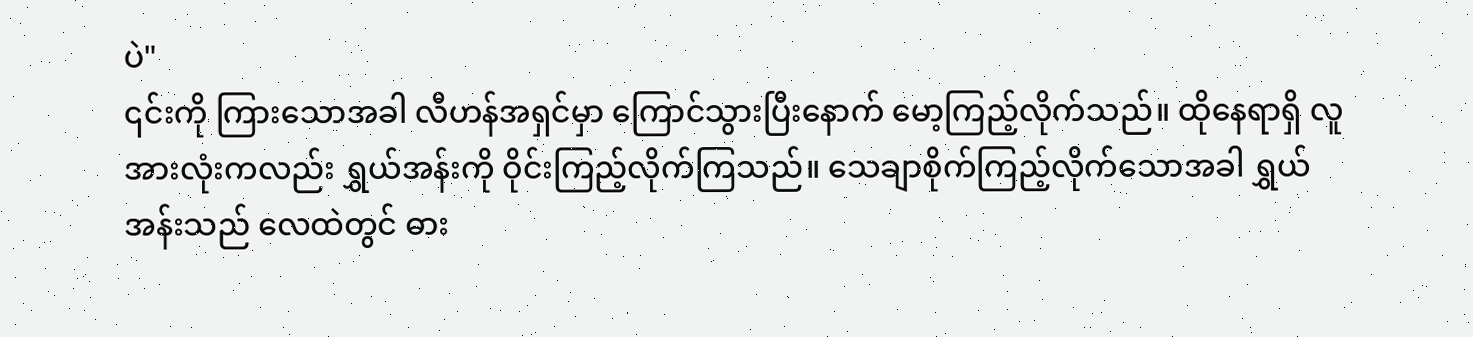ပဲ"
၎င်းကို ကြားသောအခါ လီဟန်အရှင်မှာ ကြောင်သွားပြီးနောက် မော့ကြည့်လိုက်သည်။ ထိုနေရာရှိ လူအားလုံးကလည်း ရွှယ်အန်းကို ဝိုင်းကြည့်လိုက်ကြသည်။ သေချာစိုက်ကြည့်လိုက်သောအခါ ရွှယ်အန်းသည် လေထဲတွင် ဓား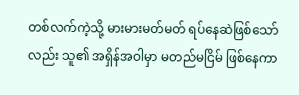တစ်လက်ကဲ့သို့ မားမားမတ်မတ် ရပ်နေဆဲဖြစ်သော်လည်း သူ၏ အရှိန်အဝါမှာ မတည်မငြိမ် ဖြစ်နေကာ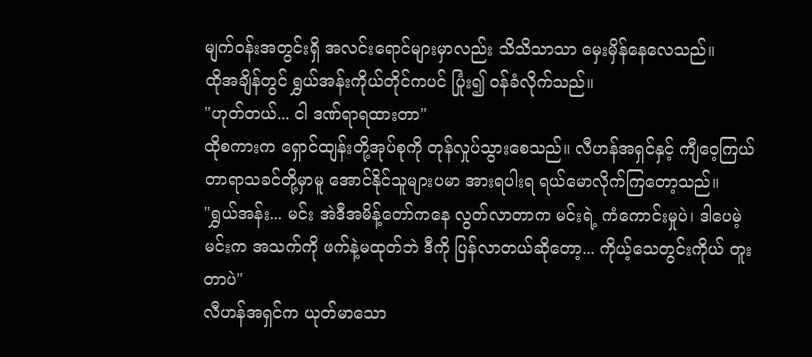မျက်ဝန်းအတွင်းရှိ အလင်းရောင်များမှာလည်း သိသိသာသာ မှေးမှိန်နေလေသည်။
ထိုအချိန်တွင် ရွှယ်အန်းကိုယ်တိုင်ကပင် ပြုံး၍ ၀န်ခံလိုက်သည်။
"ဟုတ်တယ်... ငါ ဒဏ်ရာရထားတာ"
ထိုစကားက ရှောင်ထျန်းတို့အုပ်စုကို တုန်လှုပ်သွားစေသည်။ လီဟန်အရှင်နှင့် ကျီဝေ့ကြယ်တာရာသခင်တို့မှာမူ အောင်နိုင်သူများပမာ အားရပါးရ ရယ်မောလိုက်ကြတော့သည်။
"ရွှယ်အန်း... မင်း အဲဒီအမိန့်တော်ကနေ လွတ်လာတာက မင်းရဲ့ ကံကောင်းမှုပဲ၊ ဒါပေမဲ့ မင်းက အသက်ကို ဖက်နဲ့မထုတ်ဘဲ ဒီကို ပြန်လာတယ်ဆိုတော့... ကိုယ့်သေတွင်းကိုယ် တူးတာပဲ"
လီဟန်အရှင်က ယုတ်မာသော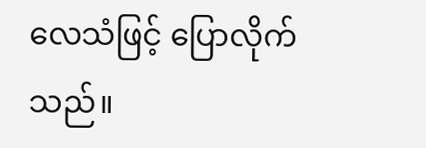လေသံဖြင့် ပြောလိုက်သည်။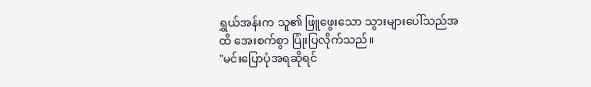ရွှယ်အန်းက သူ၏ ဖြူဖွေးသော သွားများပေါ်သည်အထိ အေးစက်စွာ ပြုံးပြလိုက်သည်။
"မင်းပြောပုံအရဆိုရင်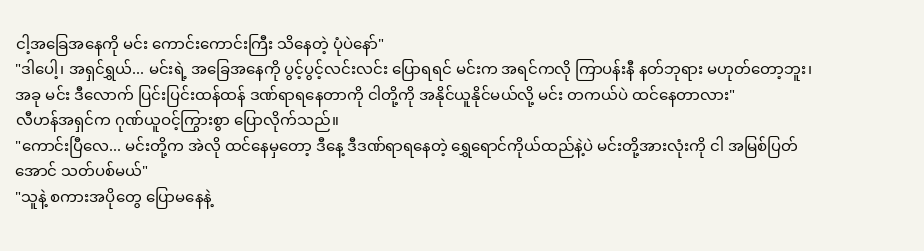ငါ့အခြေအနေကို မင်း ကောင်းကောင်းကြီး သိနေတဲ့ ပုံပဲနော်"
"ဒါပေါ့၊ အရှင်ရွှယ်... မင်းရဲ့ အခြေအနေကို ပွင့်ပွင့်လင်းလင်း ပြောရရင် မင်းက အရင်ကလို ကြာပန်းနီ နတ်ဘုရား မဟုတ်တော့ဘူး၊ အခု မင်း ဒီလောက် ပြင်းပြင်းထန်ထန် ဒဏ်ရာရနေတာကို ငါတို့ကို အနိုင်ယူနိုင်မယ်လို့ မင်း တကယ်ပဲ ထင်နေတာလား"
လီဟန်အရှင်က ဂုဏ်ယူဝင့်ကြွားစွာ ပြောလိုက်သည်။
"ကောင်းပြီလေ... မင်းတို့က အဲလို ထင်နေမှတော့ ဒီနေ့ ဒီဒဏ်ရာရနေတဲ့ ရွှေရောင်ကိုယ်ထည်နဲ့ပဲ မင်းတို့အားလုံးကို ငါ အမြစ်ပြတ်အောင် သတ်ပစ်မယ်"
"သူနဲ့ စကားအပိုတွေ ပြောမနေနဲ့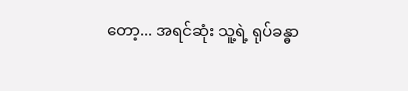တော့... အရင်ဆုံး သူ့ရဲ့ ရုပ်ခန္ဓာ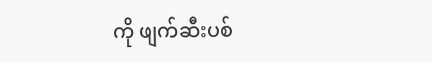ကို ဖျက်ဆီးပစ်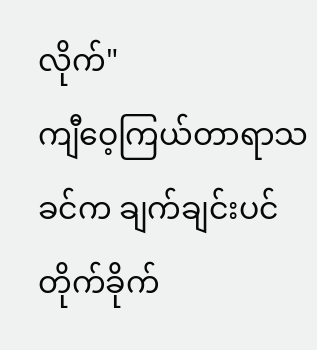လိုက်"
ကျီဝေ့ကြယ်တာရာသခင်က ချက်ချင်းပင် တိုက်ခိုက်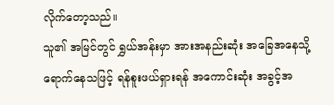လိုက်တော့သည်။
သူ၏ အမြင်တွင် ရွှယ်အန်းမှာ အားအနည်းဆုံး အခြေအနေသို့ ရောက်နေသဖြင့် ရန်စူးဖယ်ရှားရန် အကောင်းဆုံး အခွင့်အ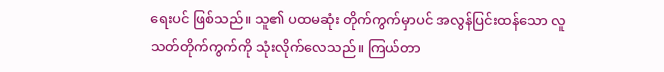ရေးပင် ဖြစ်သည်။ သူ၏ ပထမဆုံး တိုက်ကွက်မှာပင် အလွန်ပြင်းထန်သော လူသတ်တိုက်ကွက်ကို သုံးလိုက်လေသည်။ ကြယ်တာ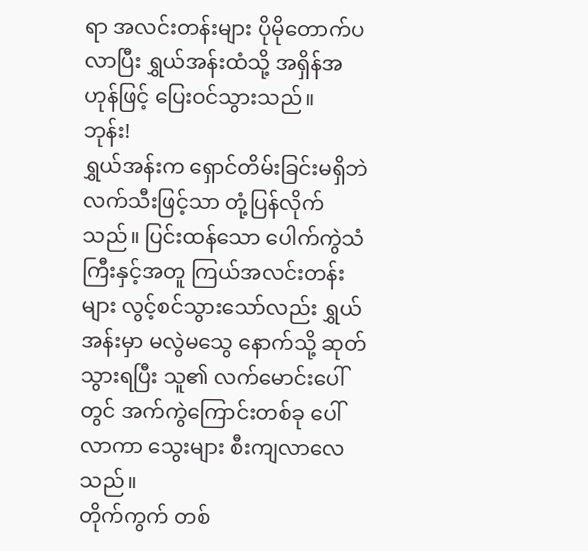ရာ အလင်းတန်းများ ပိုမိုတောက်ပလာပြီး ရွှယ်အန်းထံသို့ အရှိန်အဟုန်ဖြင့် ပြေးဝင်သွားသည်။
ဘုန်း!
ရွှယ်အန်းက ရှောင်တိမ်းခြင်းမရှိဘဲ လက်သီးဖြင့်သာ တုံ့ပြန်လိုက်သည်။ ပြင်းထန်သော ပေါက်ကွဲသံကြီးနှင့်အတူ ကြယ်အလင်းတန်းများ လွင့်စင်သွားသော်လည်း ရွှယ်အန်းမှာ မလွဲမသွေ နောက်သို့ ဆုတ်သွားရပြီး သူ၏ လက်မောင်းပေါ်တွင် အက်ကွဲကြောင်းတစ်ခု ပေါ်လာကာ သွေးများ စီးကျလာလေသည်။
တိုက်ကွက် တစ်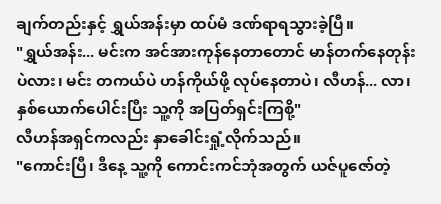ချက်တည်းနှင့် ရွှယ်အန်းမှာ ထပ်မံ ဒဏ်ရာရသွားခဲ့ပြီ။
"ရွှယ်အန်း... မင်းက အင်အားကုန်နေတာတောင် မာန်တက်နေတုန်းပဲလား၊ မင်း တကယ်ပဲ ဟန်ကိုယ်ဖို့ လုပ်နေတာပဲ၊ လီဟန်... လာ၊ နှစ်ယောက်ပေါင်းပြီး သူ့ကို အပြတ်ရှင်းကြစို့"
လီဟန်အရှင်ကလည်း နှာခေါင်းရှုံ့လိုက်သည်။
"ကောင်းပြီ၊ ဒီနေ့ သူ့ကို ကောင်းကင်ဘုံအတွက် ယဇ်ပူဇော်တဲ့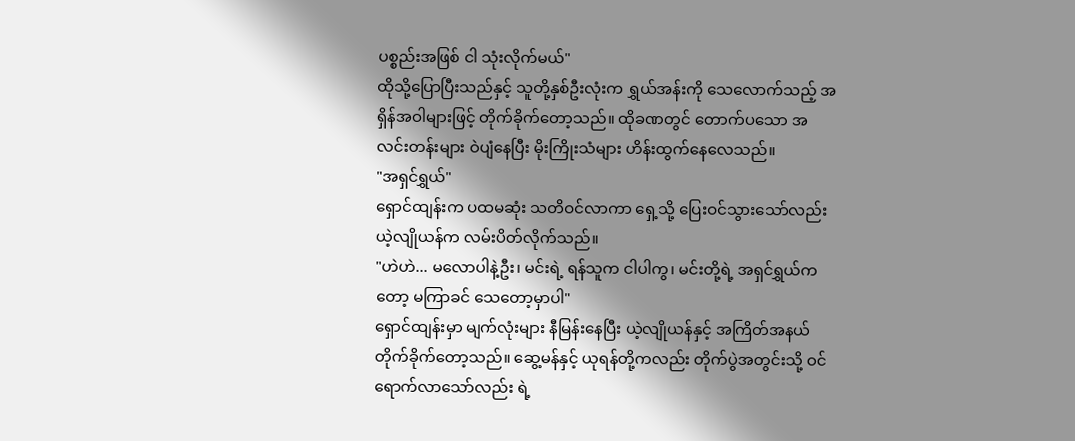ပစ္စည်းအဖြစ် ငါ သုံးလိုက်မယ်"
ထိုသို့ပြောပြီးသည်နှင့် သူတို့နှစ်ဦးလုံးက ရွှယ်အန်းကို သေလောက်သည့် အရှိန်အဝါများဖြင့် တိုက်ခိုက်တော့သည်။ ထိုခဏတွင် တောက်ပသော အလင်းတန်းများ ဝဲပျံနေပြီး မိုးကြိုးသံများ ဟိန်းထွက်နေလေသည်။
"အရှင်ရွှယ်"
ရှောင်ထျန်းက ပထမဆုံး သတိဝင်လာကာ ရှေ့သို့ ပြေးဝင်သွားသော်လည်း ယဲ့လျိုယန်က လမ်းပိတ်လိုက်သည်။
"ဟဲဟဲ... မလောပါနဲ့ဦး၊ မင်းရဲ့ ရန်သူက ငါပါကွ၊ မင်းတို့ရဲ့ အရှင်ရွှယ်ကတော့ မကြာခင် သေတော့မှာပါ"
ရှောင်ထျန်းမှာ မျက်လုံးများ နီမြန်းနေပြီး ယဲ့လျိုယန်နှင့် အကြိတ်အနယ် တိုက်ခိုက်တော့သည်။ ဆွေ့မန်နှင့် ယုရန်တို့ကလည်း တိုက်ပွဲအတွင်းသို့ ဝင်ရောက်လာသော်လည်း ရဲ့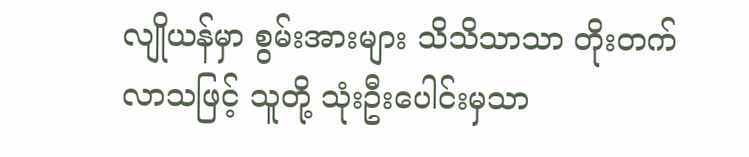လျိုယန်မှာ စွမ်းအားများ သိသိသာသာ တိုးတက်လာသဖြင့် သူတို့ သုံးဦးပေါင်းမှသာ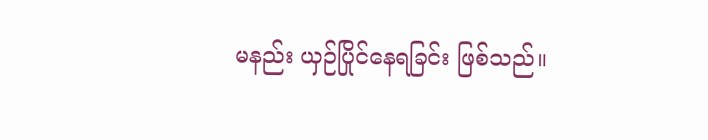မနည်း ယှဉ်ပြိုင်နေရခြင်း ဖြစ်သည်။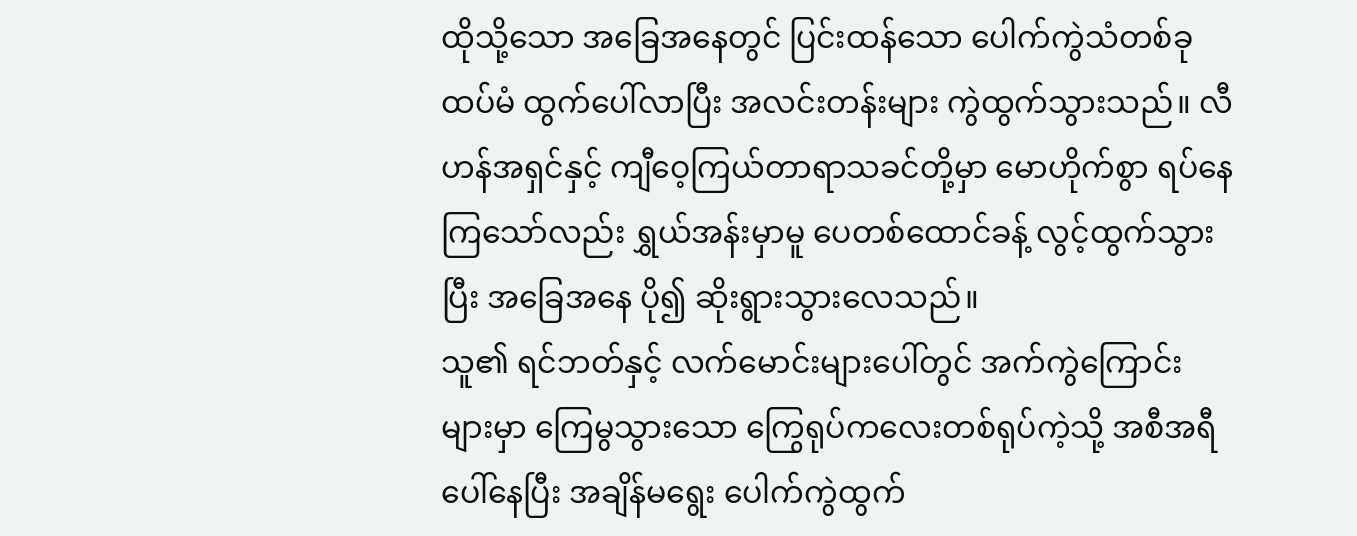ထိုသို့သော အခြေအနေတွင် ပြင်းထန်သော ပေါက်ကွဲသံတစ်ခု ထပ်မံ ထွက်ပေါ်လာပြီး အလင်းတန်းများ ကွဲထွက်သွားသည်။ လီဟန်အရှင်နှင့် ကျီဝေ့ကြယ်တာရာသခင်တို့မှာ မောဟိုက်စွာ ရပ်နေကြသော်လည်း ရွှယ်အန်းမှာမူ ပေတစ်ထောင်ခန့် လွင့်ထွက်သွားပြီး အခြေအနေ ပို၍ ဆိုးရွားသွားလေသည်။
သူ၏ ရင်ဘတ်နှင့် လက်မောင်းများပေါ်တွင် အက်ကွဲကြောင်းများမှာ ကြေမွသွားသော ကြွေရုပ်ကလေးတစ်ရုပ်ကဲ့သို့ အစီအရီ ပေါ်နေပြီး အချိန်မရွေး ပေါက်ကွဲထွက်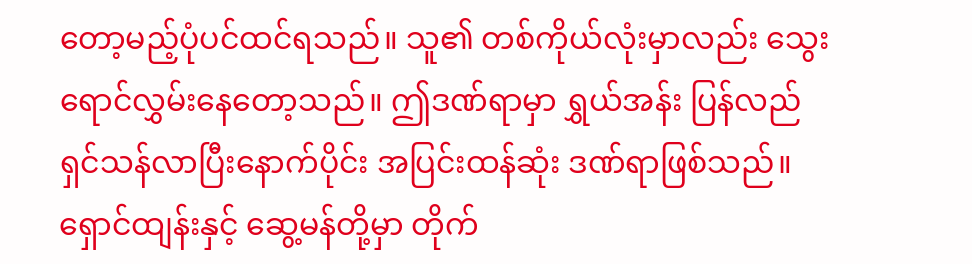တော့မည့်ပုံပင်ထင်ရသည်။ သူ၏ တစ်ကိုယ်လုံးမှာလည်း သွေးရောင်လွှမ်းနေတော့သည်။ ဤဒဏ်ရာမှာ ရွှယ်အန်း ပြန်လည်ရှင်သန်လာပြီးနောက်ပိုင်း အပြင်းထန်ဆုံး ဒဏ်ရာဖြစ်သည်။
ရှောင်ထျန်းနှင့် ဆွေ့မန်တို့မှာ တိုက်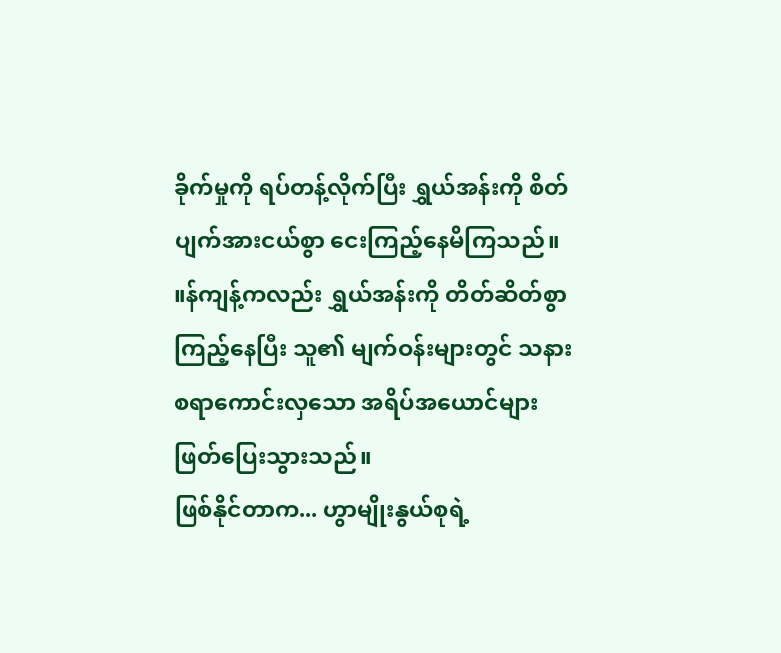ခိုက်မှုကို ရပ်တန့်လိုက်ပြီး ရွှယ်အန်းကို စိတ်ပျက်အားငယ်စွာ ငေးကြည့်နေမိကြသည်။ ။န်ကျန့်ကလည်း ရွှယ်အန်းကို တိတ်ဆိတ်စွာ ကြည့်နေပြီး သူ၏ မျက်ဝန်းများတွင် သနားစရာကောင်းလှသော အရိပ်အယောင်များ ဖြတ်ပြေးသွားသည်။
ဖြစ်နိုင်တာက... ဟွာမျိုးနွယ်စုရဲ့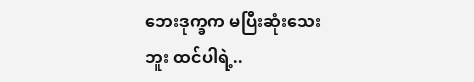ဘေးဒုက္ခက မပြီးဆုံးသေးဘူး ထင်ပါရဲ့..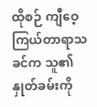ထိုစဉ် ကျီဝေ့ကြယ်တာရာသခင်က သူ၏ နှုတ်ခမ်းကို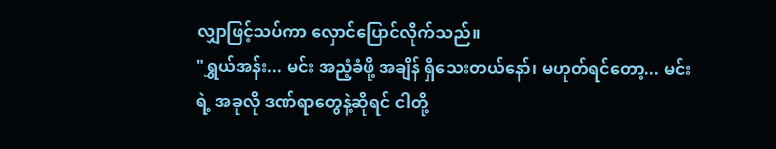လျှာဖြင့်သပ်ကာ လှောင်ပြောင်လိုက်သည်။
"ရွှယ်အန်း... မင်း အညံ့ခံဖို့ အချိန် ရှိသေးတယ်နော်၊ မဟုတ်ရင်တော့... မင်းရဲ့ အခုလို ဒဏ်ရာတွေနဲ့ဆိုရင် ငါတို့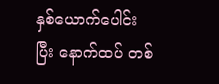နှစ်ယောက်ပေါင်းပြီး နောက်ထပ် တစ်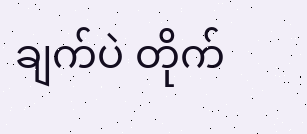ချက်ပဲ တိုက်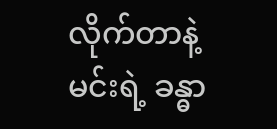လိုက်တာနဲ့ မင်းရဲ့ ခန္ဓာ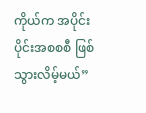ကိုယ်က အပိုင်းပိုင်းအစစစီ ဖြစ်သွားလိမ့်မယ်”